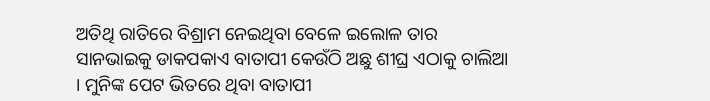ଅତିଥି ରାତିରେ ବିଶ୍ରାମ ନେଇଥିବା ବେଳେ ଇଲୋଳ ତାର ସାନଭାଇକୁ ଡାକପକାଏ ବାତାପୀ କେଉଁଠି ଅଛୁ ଶୀଘ୍ର ଏଠାକୁ ଚାଲିଆ । ମୁନିଙ୍କ ପେଟ ଭିତରେ ଥିବା ବାତାପୀ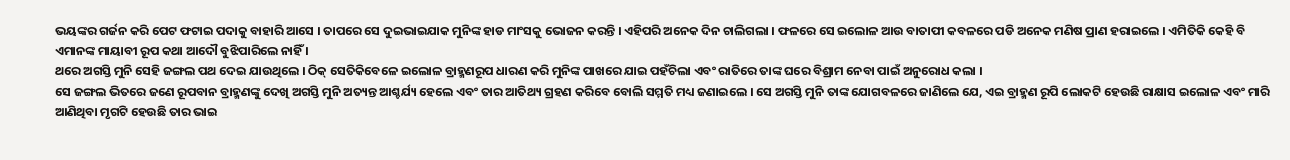ଭୟଙ୍କର ଗର୍ଜନ କରି ପେଟ ଫଟାଇ ପଦାକୁ ବାହାରି ଆସେ । ତାପରେ ସେ ଦୁଇଭାଇଯାକ ମୁନିଙ୍କ ହାଡ ମାଂସକୁ ଭୋଜନ କରନ୍ତି । ଏହିପରି ଅନେକ ଦିନ ଚାଲିଗଲା । ଫଳରେ ସେ ଇଲୋଳ ଆଉ ବାତାପୀ କବଳରେ ପଡି ଅନେକ ମଣିଷ ପ୍ରାଣ ହରାଇଲେ । ଏମିତିକି କେହି ବି ଏମାନଙ୍କ ମାୟାବୀ ରୂପ କଥା ଆଦୌ ବୁଝିପାରିଲେ ନାହିଁ ।
ଥରେ ଅଗସ୍ତି ମୁନି ସେହି ଜଙ୍ଗଲ ପଥ ଦେଇ ଯାଉଥିଲେ । ଠିକ୍ ସେତିକିବେଳେ ଇଲୋଳ ବ୍ରାହ୍ମଣରୂପ ଧାରଣ କରି ମୁନିଙ୍କ ପାଖରେ ଯାଇ ପହଁଚିଲା ଏବଂ ରାତିରେ ତାଙ୍କ ଘରେ ବିଶ୍ରାମ ନେବା ପାଇଁ ଅନୁରୋଧ କଲା ।
ସେ ଜଙ୍ଗଲ ଭିତରେ ଜଣେ ରୂପବାନ ବ୍ରାହ୍ମଣଙ୍କୁ ଦେଖି ଅଗସ୍ତି ମୁନି ଅତ୍ୟନ୍ତ ଆଶ୍ଚର୍ଯ୍ୟ ହେଲେ ଏବଂ ତାର ଆତିଥ୍ୟ ଗ୍ରହଣ କରିବେ ବୋଲି ସମ୍ମତି ମଧ୍ୟ ଜଣାଇଲେ । ସେ ଅଗସ୍ତି ମୁନି ତାଙ୍କ ଯୋଗବଳରେ ଜାଣିଲେ ଯେ, ଏଇ ବ୍ରାହ୍ମଣ ରୂପି ଲୋକଟି ହେଉଛି ରାକ୍ଷାସ ଇଲୋଳ ଏବଂ ମାରି ଆଣିଥିବା ମୃଗଟି ହେଉଛି ତାର ଭାଇ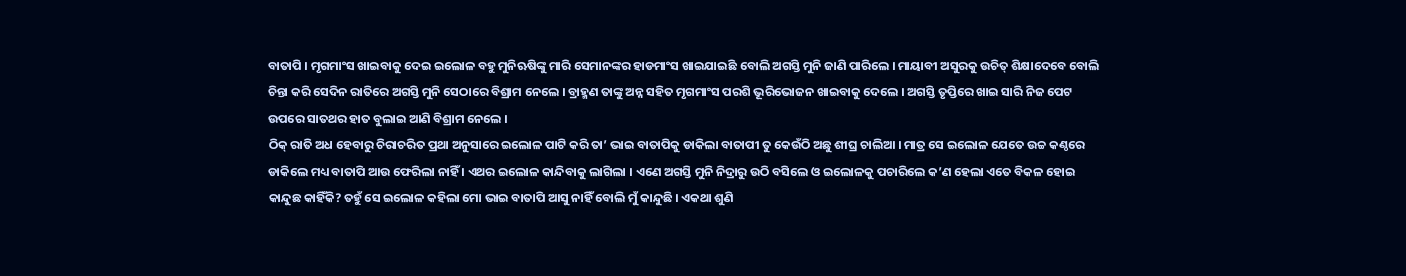ବାତାପି । ମୃଗମାଂସ ଖାଇବାକୁ ଦେଇ ଇଲୋଳ ବହୁ ମୁନିଋଷିଙ୍କୁ ମାରି ସେମାନଙ୍କର ହାଡମାଂସ ଖାଇଯାଇଛି ବୋଲି ଅଗସ୍ତି ମୁନି ଜାଣି ପାରିଲେ । ମାୟାବୀ ଅସୁରକୁ ଉଚିତ୍ ଶିକ୍ଷାଦେବେ ବୋଲି ଚିନ୍ତା କରି ସେଦିନ ରାତିରେ ଅଗସ୍ତି ମୁନି ସେଠାରେ ବିଶ୍ରାମ ନେଲେ । ବ୍ରାହ୍ମଣ ତାଙ୍କୁ ଅନ୍ନ ସହିତ ମୃଗମାଂସ ପରଶି ଭୂରିଭୋଜନ ଖାଇବାକୁ ଦେଲେ । ଅଗସ୍ତି ତୃପ୍ତିରେ ଖାଇ ସାରି ନିଜ ପେଟ ଉପରେ ସାତଥର ହାତ ବୁଲାଇ ଆଣି ବିଶ୍ରାମ ନେଲେ ।
ଠିକ୍ ରାତି ଅଧ ହେବାରୁ ଚିରାଚରିତ ପ୍ରଥା ଅନୁସାରେ ଇଲୋଳ ପାଟି କରି ତା’ ଭାଇ ବାତାପିକୁ ଡାକିଲା ବାତାପୀ ତୁ କେଉଁଠି ଅଛୁ ଶୀଘ୍ର ଚାଲିଆ । ମାତ୍ର ସେ ଇଲୋଳ ଯେତେ ଉଚ୍ଚ କଣ୍ଠରେ ଡାକିଲେ ମଧ୍ୟ ବାତାପି ଆଉ ଫେରିଲା ନାହିଁ । ଏଥର ଇଲୋଳ କାନ୍ଦିବାକୁ ଲାଗିଲା । ଏଣେ ଅଗସ୍ତି ମୁନି ନିଦ୍ରାରୁ ଉଠି ବସିଲେ ଓ ଇଲୋଳକୁ ପଚାରିଲେ କ’ଣ ହେଲା ଏତେ ବିକଳ ହୋଇ କାନ୍ଦୁଛ କାହିଁକି? ତହୁଁ ସେ ଇଲୋଳ କହିଲା ମୋ ଭାଇ ବାତାପି ଆସୁ ନାହିଁ ବୋଲି ମୁଁ କାନ୍ଦୁଛି । ଏକଥା ଶୁଣି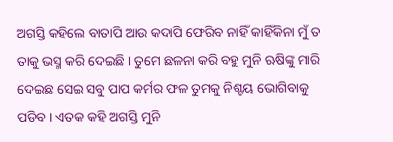ଅଗସ୍ତି କହିଲେ ବାତାପି ଆଉ କଦାପି ଫେରିବ ନାହିଁ କାହିଁକିନା ମୁଁ ତ ତାକୁ ଭସ୍ମ କରି ଦେଇଛି । ତୁମେ ଛଳନା କରି ବହୁ ମୁନି ଋଷିଙ୍କୁ ମାରି ଦେଇଛ ସେଇ ସବୁ ପାପ କର୍ମର ଫଳ ତୁମକୁ ନିଶ୍ଚୟ ଭୋଗିବାକୁ ପଡିବ । ଏତକ କହି ଅଗସ୍ତି ମୁନି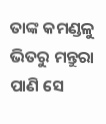ତାଙ୍କ କମଣ୍ଡଳୁ ଭିତରୁ ମନ୍ତୁରା ପାଣି ସେ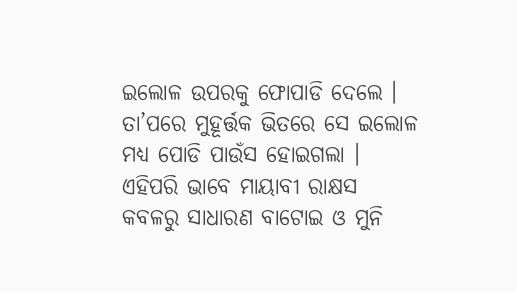ଇଲୋଳ ଉପରକୁ ଫୋପାଡି ଦେଲେ । ତା’ପରେ ମୁହୂର୍ତ୍ତକ ଭିତରେ ସେ ଇଲୋଳ ମଧ୍ୟ ପୋଡି ପାଉଁସ ହୋଇଗଲା । ଏହିପରି ଭାବେ ମାୟାବୀ ରାକ୍ଷସ କବଳରୁ ସାଧାରଣ ବାଟୋଇ ଓ ମୁନି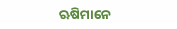ଋଷିମାନେ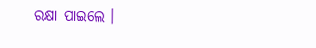ରକ୍ଷା ପାଇଲେ ।